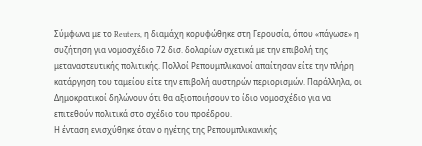Σύμφωνα με το Reuters, η διαμάχη κορυφώθηκε στη Γερουσία, όπου «πάγωσε» η συζήτηση για νομοσχέδιο 72 δισ. δολαρίων σχετικά με την επιβολή της μεταναστευτικής πολιτικής. Πολλοί Ρεπουμπλικανοί απαίτησαν είτε την πλήρη κατάργηση του ταμείου είτε την επιβολή αυστηρών περιορισμών. Παράλληλα, οι Δημοκρατικοί δηλώνουν ότι θα αξιοποιήσουν το ίδιο νομοσχέδιο για να επιτεθούν πολιτικά στο σχέδιο του προέδρου.
Η ένταση ενισχύθηκε όταν ο ηγέτης της Ρεπουμπλικανικής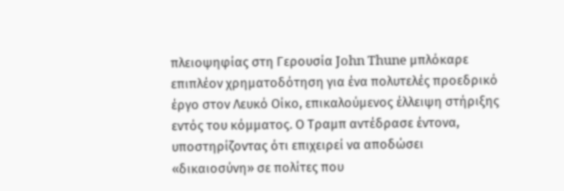πλειοψηφίας στη Γερουσία John Thune μπλόκαρε επιπλέον χρηματοδότηση για ένα πολυτελές προεδρικό έργο στον Λευκό Οίκο, επικαλούμενος έλλειψη στήριξης εντός του κόμματος. Ο Τραμπ αντέδρασε έντονα, υποστηρίζοντας ότι επιχειρεί να αποδώσει «δικαιοσύνη» σε πολίτες που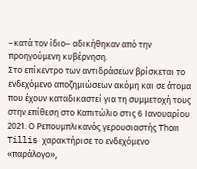–κατά τον ίδιο– αδικήθηκαν από την προηγούμενη κυβέρνηση.
Στο επίκεντρο των αντιδράσεων βρίσκεται το ενδεχόμενο αποζημιώσεων ακόμη και σε άτομα που έχουν καταδικαστεί για τη συμμετοχή τους στην επίθεση στο Καπιτώλιο στις 6 Ιανουαρίου 2021. Ο Ρεπουμπλικανός γερουσιαστής Thom Tillis χαρακτήρισε το ενδεχόμενο «παράλογο»,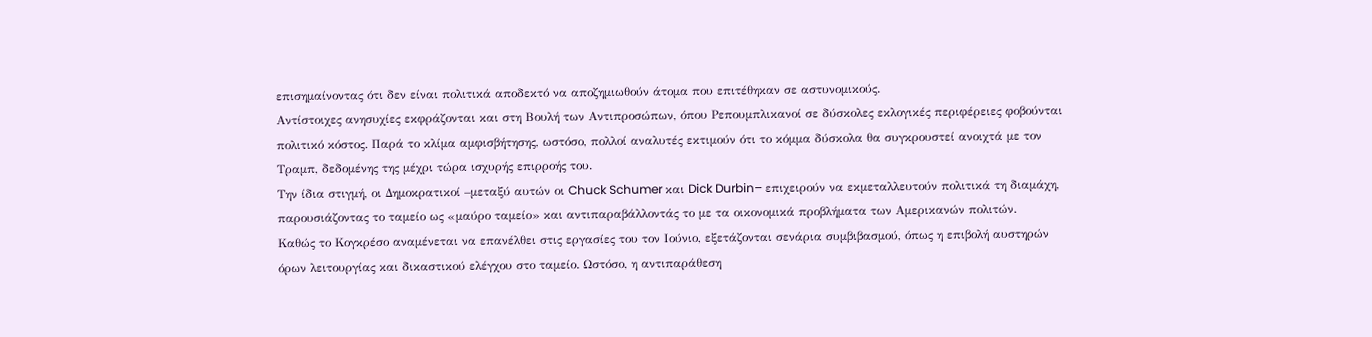επισημαίνοντας ότι δεν είναι πολιτικά αποδεκτό να αποζημιωθούν άτομα που επιτέθηκαν σε αστυνομικούς.
Αντίστοιχες ανησυχίες εκφράζονται και στη Βουλή των Αντιπροσώπων, όπου Ρεπουμπλικανοί σε δύσκολες εκλογικές περιφέρειες φοβούνται πολιτικό κόστος. Παρά το κλίμα αμφισβήτησης, ωστόσο, πολλοί αναλυτές εκτιμούν ότι το κόμμα δύσκολα θα συγκρουστεί ανοιχτά με τον Τραμπ, δεδομένης της μέχρι τώρα ισχυρής επιρροής του.
Την ίδια στιγμή, οι Δημοκρατικοί –μεταξύ αυτών οι Chuck Schumer και Dick Durbin– επιχειρούν να εκμεταλλευτούν πολιτικά τη διαμάχη, παρουσιάζοντας το ταμείο ως «μαύρο ταμείο» και αντιπαραβάλλοντάς το με τα οικονομικά προβλήματα των Αμερικανών πολιτών.
Καθώς το Κογκρέσο αναμένεται να επανέλθει στις εργασίες του τον Ιούνιο, εξετάζονται σενάρια συμβιβασμού, όπως η επιβολή αυστηρών όρων λειτουργίας και δικαστικού ελέγχου στο ταμείο. Ωστόσο, η αντιπαράθεση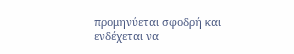προμηνύεται σφοδρή και ενδέχεται να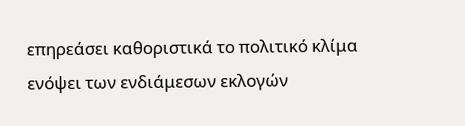επηρεάσει καθοριστικά το πολιτικό κλίμα ενόψει των ενδιάμεσων εκλογών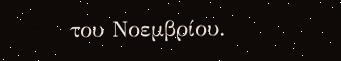του Νοεμβρίου.